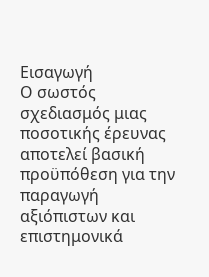Εισαγωγή
Ο σωστός σχεδιασμός μιας ποσοτικής έρευνας αποτελεί βασική προϋπόθεση για την παραγωγή αξιόπιστων και επιστημονικά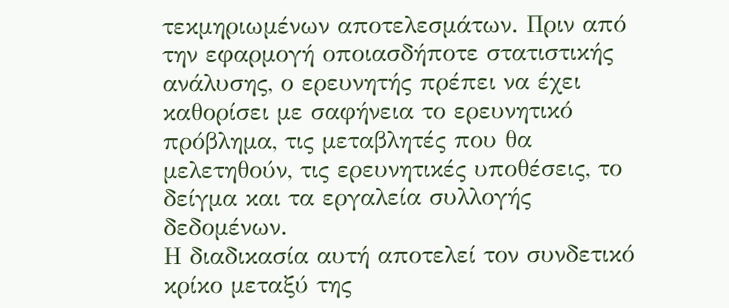τεκμηριωμένων αποτελεσμάτων. Πριν από την εφαρμογή οποιασδήποτε στατιστικής ανάλυσης, ο ερευνητής πρέπει να έχει καθορίσει με σαφήνεια το ερευνητικό πρόβλημα, τις μεταβλητές που θα μελετηθούν, τις ερευνητικές υποθέσεις, το δείγμα και τα εργαλεία συλλογής δεδομένων.
Η διαδικασία αυτή αποτελεί τον συνδετικό κρίκο μεταξύ της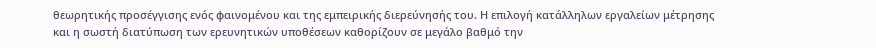θεωρητικής προσέγγισης ενός φαινομένου και της εμπειρικής διερεύνησής του. Η επιλογή κατάλληλων εργαλείων μέτρησης και η σωστή διατύπωση των ερευνητικών υποθέσεων καθορίζουν σε μεγάλο βαθμό την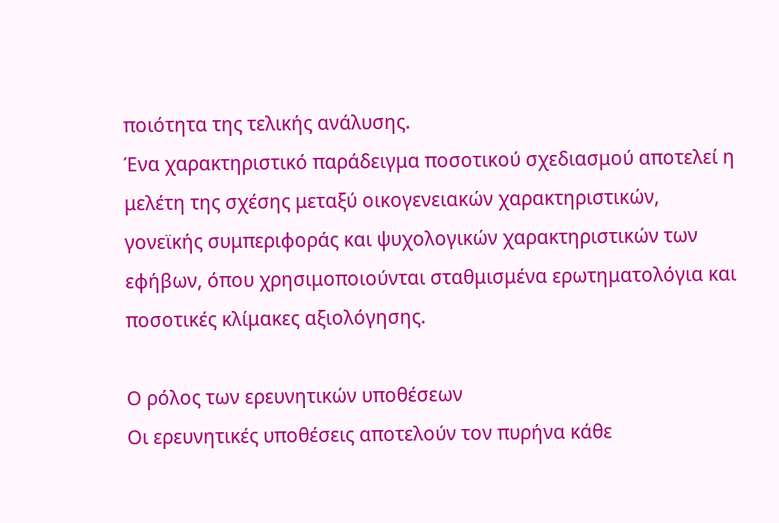ποιότητα της τελικής ανάλυσης.
Ένα χαρακτηριστικό παράδειγμα ποσοτικού σχεδιασμού αποτελεί η μελέτη της σχέσης μεταξύ οικογενειακών χαρακτηριστικών, γονεϊκής συμπεριφοράς και ψυχολογικών χαρακτηριστικών των εφήβων, όπου χρησιμοποιούνται σταθμισμένα ερωτηματολόγια και ποσοτικές κλίμακες αξιολόγησης.

Ο ρόλος των ερευνητικών υποθέσεων
Οι ερευνητικές υποθέσεις αποτελούν τον πυρήνα κάθε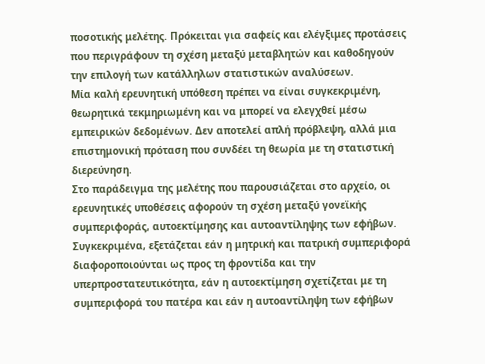ποσοτικής μελέτης. Πρόκειται για σαφείς και ελέγξιμες προτάσεις που περιγράφουν τη σχέση μεταξύ μεταβλητών και καθοδηγούν την επιλογή των κατάλληλων στατιστικών αναλύσεων.
Μία καλή ερευνητική υπόθεση πρέπει να είναι συγκεκριμένη, θεωρητικά τεκμηριωμένη και να μπορεί να ελεγχθεί μέσω εμπειρικών δεδομένων. Δεν αποτελεί απλή πρόβλεψη, αλλά μια επιστημονική πρόταση που συνδέει τη θεωρία με τη στατιστική διερεύνηση.
Στο παράδειγμα της μελέτης που παρουσιάζεται στο αρχείο, οι ερευνητικές υποθέσεις αφορούν τη σχέση μεταξύ γονεϊκής συμπεριφοράς, αυτοεκτίμησης και αυτοαντίληψης των εφήβων. Συγκεκριμένα, εξετάζεται εάν η μητρική και πατρική συμπεριφορά διαφοροποιούνται ως προς τη φροντίδα και την υπερπροστατευτικότητα, εάν η αυτοεκτίμηση σχετίζεται με τη συμπεριφορά του πατέρα και εάν η αυτοαντίληψη των εφήβων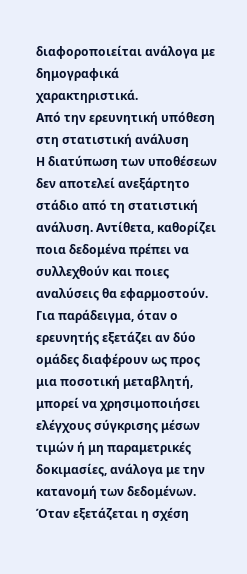διαφοροποιείται ανάλογα με δημογραφικά χαρακτηριστικά.
Από την ερευνητική υπόθεση στη στατιστική ανάλυση
Η διατύπωση των υποθέσεων δεν αποτελεί ανεξάρτητο στάδιο από τη στατιστική ανάλυση. Αντίθετα, καθορίζει ποια δεδομένα πρέπει να συλλεχθούν και ποιες αναλύσεις θα εφαρμοστούν.
Για παράδειγμα, όταν ο ερευνητής εξετάζει αν δύο ομάδες διαφέρουν ως προς μια ποσοτική μεταβλητή, μπορεί να χρησιμοποιήσει ελέγχους σύγκρισης μέσων τιμών ή μη παραμετρικές δοκιμασίες, ανάλογα με την κατανομή των δεδομένων.
Όταν εξετάζεται η σχέση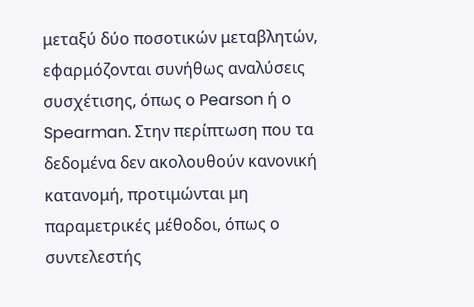μεταξύ δύο ποσοτικών μεταβλητών, εφαρμόζονται συνήθως αναλύσεις συσχέτισης, όπως ο Pearson ή ο Spearman. Στην περίπτωση που τα δεδομένα δεν ακολουθούν κανονική κατανομή, προτιμώνται μη παραμετρικές μέθοδοι, όπως ο συντελεστής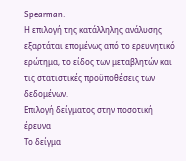Spearman.
Η επιλογή της κατάλληλης ανάλυσης εξαρτάται επομένως από το ερευνητικό ερώτημα, το είδος των μεταβλητών και τις στατιστικές προϋποθέσεις των δεδομένων.
Επιλογή δείγματος στην ποσοτική έρευνα
Το δείγμα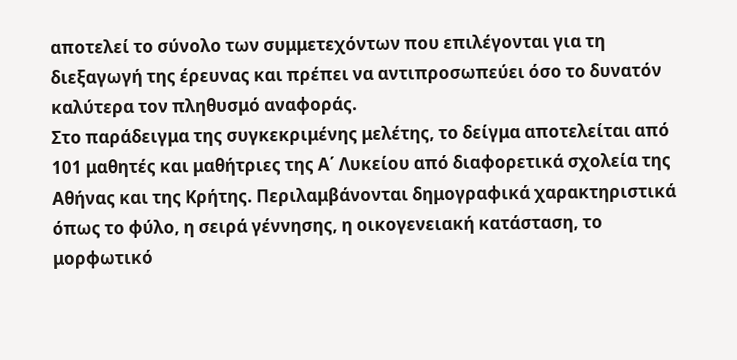αποτελεί το σύνολο των συμμετεχόντων που επιλέγονται για τη διεξαγωγή της έρευνας και πρέπει να αντιπροσωπεύει όσο το δυνατόν καλύτερα τον πληθυσμό αναφοράς.
Στο παράδειγμα της συγκεκριμένης μελέτης, το δείγμα αποτελείται από 101 μαθητές και μαθήτριες της Α΄ Λυκείου από διαφορετικά σχολεία της Αθήνας και της Κρήτης. Περιλαμβάνονται δημογραφικά χαρακτηριστικά όπως το φύλο, η σειρά γέννησης, η οικογενειακή κατάσταση, το μορφωτικό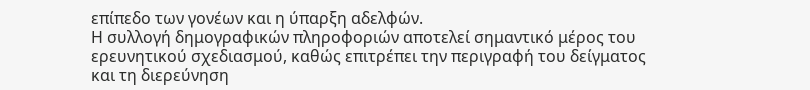επίπεδο των γονέων και η ύπαρξη αδελφών.
Η συλλογή δημογραφικών πληροφοριών αποτελεί σημαντικό μέρος του ερευνητικού σχεδιασμού, καθώς επιτρέπει την περιγραφή του δείγματος και τη διερεύνηση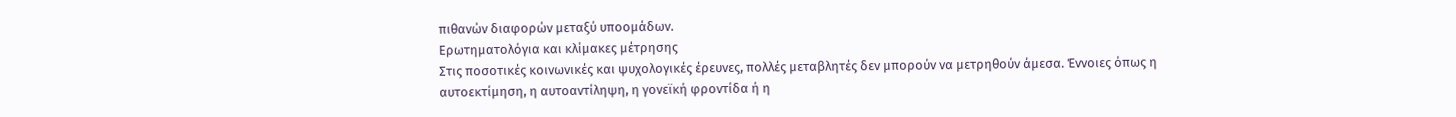πιθανών διαφορών μεταξύ υποομάδων.
Ερωτηματολόγια και κλίμακες μέτρησης
Στις ποσοτικές κοινωνικές και ψυχολογικές έρευνες, πολλές μεταβλητές δεν μπορούν να μετρηθούν άμεσα. Έννοιες όπως η αυτοεκτίμηση, η αυτοαντίληψη, η γονεϊκή φροντίδα ή η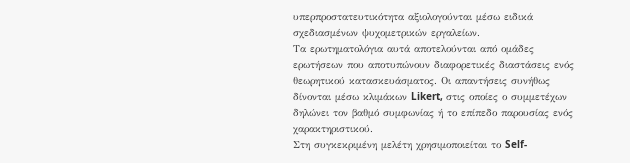υπερπροστατευτικότητα αξιολογούνται μέσω ειδικά σχεδιασμένων ψυχομετρικών εργαλείων.
Τα ερωτηματολόγια αυτά αποτελούνται από ομάδες ερωτήσεων που αποτυπώνουν διαφορετικές διαστάσεις ενός θεωρητικού κατασκευάσματος. Οι απαντήσεις συνήθως δίνονται μέσω κλιμάκων Likert, στις οποίες ο συμμετέχων δηλώνει τον βαθμό συμφωνίας ή το επίπεδο παρουσίας ενός χαρακτηριστικού.
Στη συγκεκριμένη μελέτη χρησιμοποιείται το Self-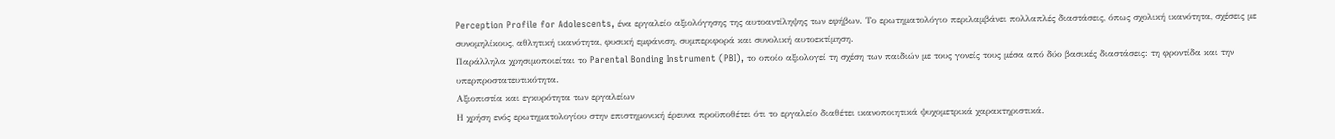Perception Profile for Adolescents, ένα εργαλείο αξιολόγησης της αυτοαντίληψης των εφήβων. Το ερωτηματολόγιο περιλαμβάνει πολλαπλές διαστάσεις, όπως σχολική ικανότητα, σχέσεις με συνομηλίκους, αθλητική ικανότητα, φυσική εμφάνιση, συμπεριφορά και συνολική αυτοεκτίμηση.
Παράλληλα χρησιμοποιείται το Parental Bonding Instrument (PBI), το οποίο αξιολογεί τη σχέση των παιδιών με τους γονείς τους μέσα από δύο βασικές διαστάσεις: τη φροντίδα και την υπερπροστατευτικότητα.
Αξιοπιστία και εγκυρότητα των εργαλείων
Η χρήση ενός ερωτηματολογίου στην επιστημονική έρευνα προϋποθέτει ότι το εργαλείο διαθέτει ικανοποιητικά ψυχομετρικά χαρακτηριστικά.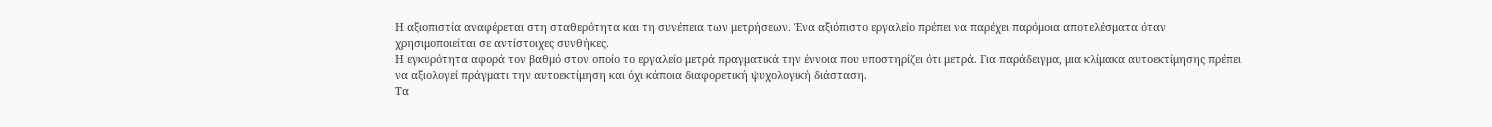Η αξιοπιστία αναφέρεται στη σταθερότητα και τη συνέπεια των μετρήσεων. Ένα αξιόπιστο εργαλείο πρέπει να παρέχει παρόμοια αποτελέσματα όταν χρησιμοποιείται σε αντίστοιχες συνθήκες.
Η εγκυρότητα αφορά τον βαθμό στον οποίο το εργαλείο μετρά πραγματικά την έννοια που υποστηρίζει ότι μετρά. Για παράδειγμα, μια κλίμακα αυτοεκτίμησης πρέπει να αξιολογεί πράγματι την αυτοεκτίμηση και όχι κάποια διαφορετική ψυχολογική διάσταση.
Τα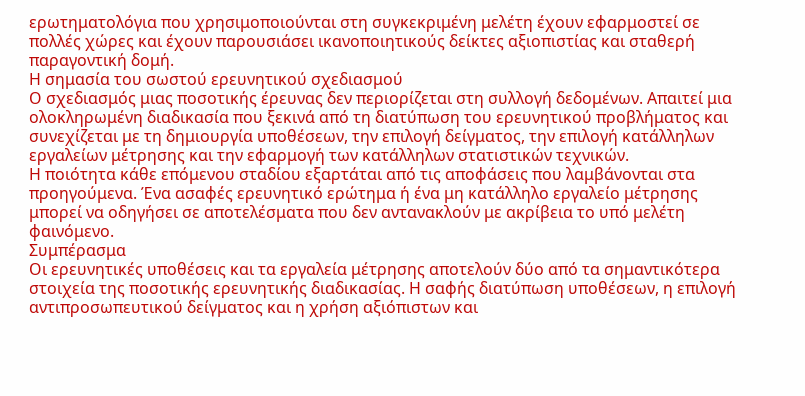ερωτηματολόγια που χρησιμοποιούνται στη συγκεκριμένη μελέτη έχουν εφαρμοστεί σε πολλές χώρες και έχουν παρουσιάσει ικανοποιητικούς δείκτες αξιοπιστίας και σταθερή παραγοντική δομή.
Η σημασία του σωστού ερευνητικού σχεδιασμού
Ο σχεδιασμός μιας ποσοτικής έρευνας δεν περιορίζεται στη συλλογή δεδομένων. Απαιτεί μια ολοκληρωμένη διαδικασία που ξεκινά από τη διατύπωση του ερευνητικού προβλήματος και συνεχίζεται με τη δημιουργία υποθέσεων, την επιλογή δείγματος, την επιλογή κατάλληλων εργαλείων μέτρησης και την εφαρμογή των κατάλληλων στατιστικών τεχνικών.
Η ποιότητα κάθε επόμενου σταδίου εξαρτάται από τις αποφάσεις που λαμβάνονται στα προηγούμενα. Ένα ασαφές ερευνητικό ερώτημα ή ένα μη κατάλληλο εργαλείο μέτρησης μπορεί να οδηγήσει σε αποτελέσματα που δεν αντανακλούν με ακρίβεια το υπό μελέτη φαινόμενο.
Συμπέρασμα
Οι ερευνητικές υποθέσεις και τα εργαλεία μέτρησης αποτελούν δύο από τα σημαντικότερα στοιχεία της ποσοτικής ερευνητικής διαδικασίας. Η σαφής διατύπωση υποθέσεων, η επιλογή αντιπροσωπευτικού δείγματος και η χρήση αξιόπιστων και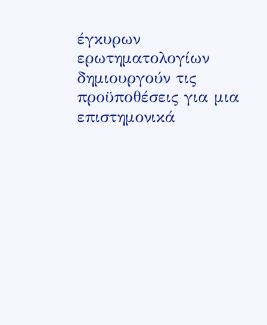έγκυρων ερωτηματολογίων δημιουργούν τις προϋποθέσεις για μια επιστημονικά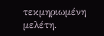τεκμηριωμένη μελέτη.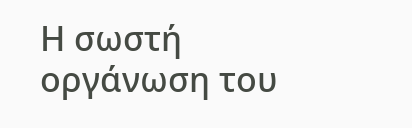Η σωστή οργάνωση του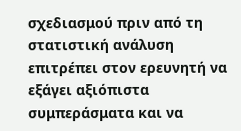σχεδιασμού πριν από τη στατιστική ανάλυση επιτρέπει στον ερευνητή να εξάγει αξιόπιστα συμπεράσματα και να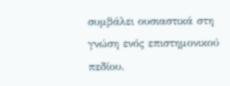συμβάλει ουσιαστικά στη γνώση ενός επιστημονικού πεδίου.